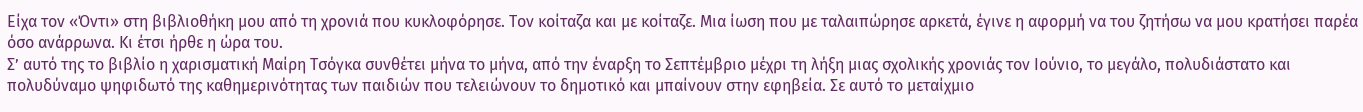Είχα τον «Όντι» στη βιβλιοθήκη μου από τη χρονιά που κυκλοφόρησε. Τον κοίταζα και με κοίταζε. Μια ίωση που με ταλαιπώρησε αρκετά, έγινε η αφορμή να του ζητήσω να μου κρατήσει παρέα όσο ανάρρωνα. Κι έτσι ήρθε η ώρα του.
Σ’ αυτό της το βιβλίο η χαρισματική Μαίρη Τσόγκα συνθέτει μήνα το μήνα, από την έναρξη το Σεπτέμβριο μέχρι τη λήξη μιας σχολικής χρονιάς τον Ιούνιο, το μεγάλο, πολυδιάστατο και πολυδύναμο ψηφιδωτό της καθημερινότητας των παιδιών που τελειώνουν το δημοτικό και μπαίνουν στην εφηβεία. Σε αυτό το μεταίχμιο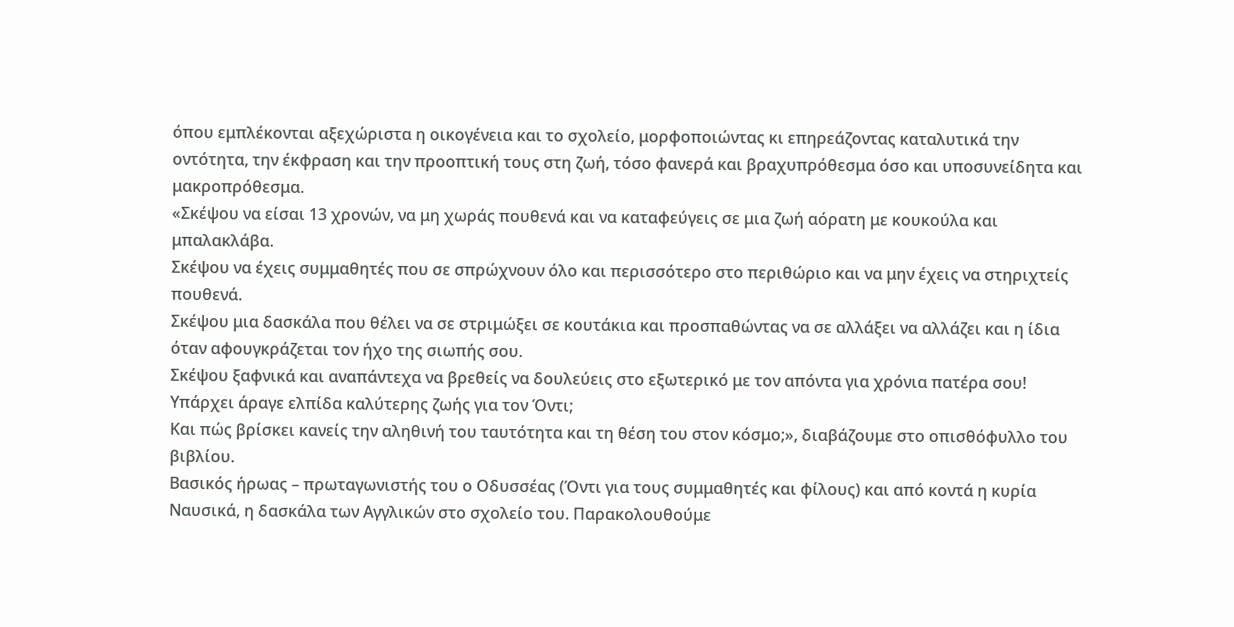όπου εμπλέκονται αξεχώριστα η οικογένεια και το σχολείο, μορφοποιώντας κι επηρεάζοντας καταλυτικά την οντότητα, την έκφραση και την προοπτική τους στη ζωή, τόσο φανερά και βραχυπρόθεσμα όσο και υποσυνείδητα και μακροπρόθεσμα.
«Σκέψου να είσαι 13 χρονών, να μη χωράς πουθενά και να καταφεύγεις σε μια ζωή αόρατη με κουκούλα και μπαλακλάβα.
Σκέψου να έχεις συμμαθητές που σε σπρώχνουν όλο και περισσότερο στο περιθώριο και να μην έχεις να στηριχτείς πουθενά.
Σκέψου μια δασκάλα που θέλει να σε στριμώξει σε κουτάκια και προσπαθώντας να σε αλλάξει να αλλάζει και η ίδια όταν αφουγκράζεται τον ήχο της σιωπής σου.
Σκέψου ξαφνικά και αναπάντεχα να βρεθείς να δουλεύεις στο εξωτερικό με τον απόντα για χρόνια πατέρα σου!
Υπάρχει άραγε ελπίδα καλύτερης ζωής για τον Όντι;
Και πώς βρίσκει κανείς την αληθινή του ταυτότητα και τη θέση του στον κόσμο;», διαβάζουμε στο οπισθόφυλλο του βιβλίου.
Βασικός ήρωας – πρωταγωνιστής του ο Οδυσσέας (Όντι για τους συμμαθητές και φίλους) και από κοντά η κυρία Ναυσικά, η δασκάλα των Αγγλικών στο σχολείο του. Παρακολουθούμε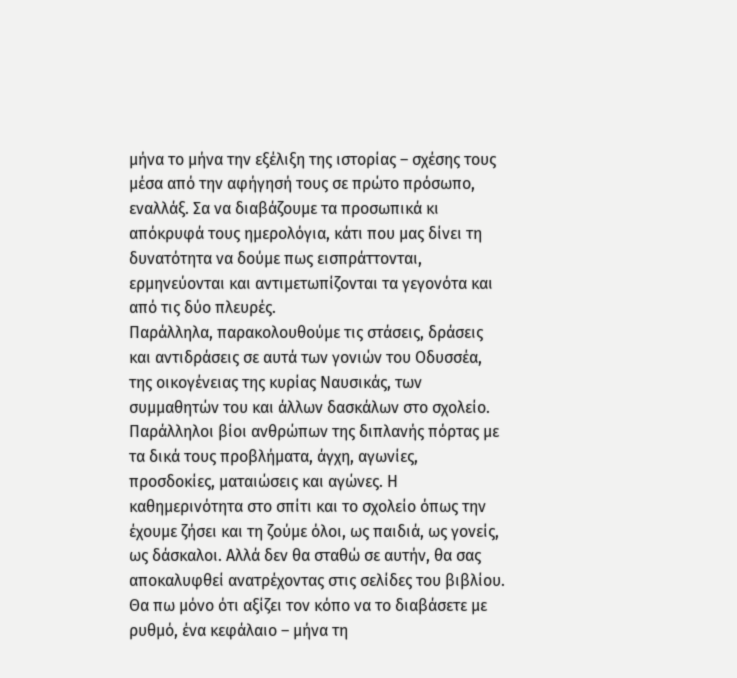μήνα το μήνα την εξέλιξη της ιστορίας – σχέσης τους μέσα από την αφήγησή τους σε πρώτο πρόσωπο, εναλλάξ. Σα να διαβάζουμε τα προσωπικά κι απόκρυφά τους ημερολόγια, κάτι που μας δίνει τη δυνατότητα να δούμε πως εισπράττονται, ερμηνεύονται και αντιμετωπίζονται τα γεγονότα και από τις δύο πλευρές.
Παράλληλα, παρακολουθούμε τις στάσεις, δράσεις και αντιδράσεις σε αυτά των γονιών του Οδυσσέα, της οικογένειας της κυρίας Ναυσικάς, των συμμαθητών του και άλλων δασκάλων στο σχολείο. Παράλληλοι βίοι ανθρώπων της διπλανής πόρτας με τα δικά τους προβλήματα, άγχη, αγωνίες, προσδοκίες, ματαιώσεις και αγώνες. Η καθημερινότητα στο σπίτι και το σχολείο όπως την έχουμε ζήσει και τη ζούμε όλοι, ως παιδιά, ως γονείς, ως δάσκαλοι. Αλλά δεν θα σταθώ σε αυτήν, θα σας αποκαλυφθεί ανατρέχοντας στις σελίδες του βιβλίου. Θα πω μόνο ότι αξίζει τον κόπο να το διαβάσετε με ρυθμό, ένα κεφάλαιο – μήνα τη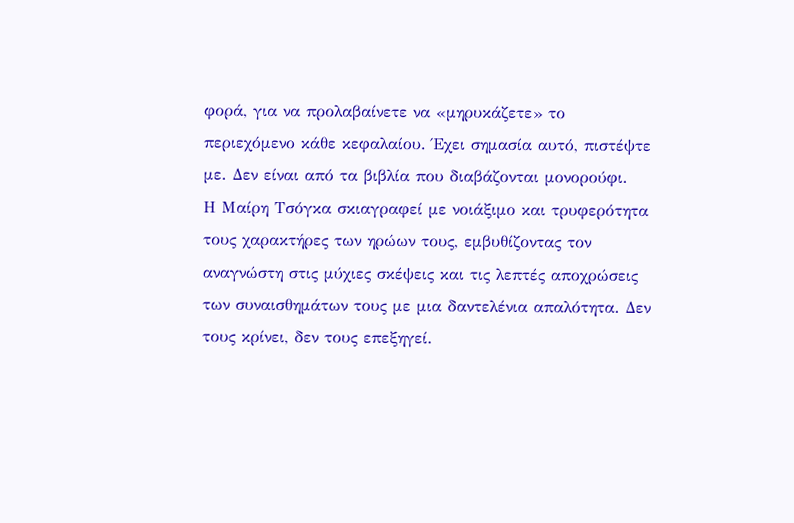φορά, για να προλαβαίνετε να «μηρυκάζετε» το περιεχόμενο κάθε κεφαλαίου. Έχει σημασία αυτό, πιστέψτε με. Δεν είναι από τα βιβλία που διαβάζονται μονορούφι.
Η Μαίρη Τσόγκα σκιαγραφεί με νοιάξιμο και τρυφερότητα τους χαρακτήρες των ηρώων τους, εμβυθίζοντας τον αναγνώστη στις μύχιες σκέψεις και τις λεπτές αποχρώσεις των συναισθημάτων τους με μια δαντελένια απαλότητα. Δεν τους κρίνει, δεν τους επεξηγεί.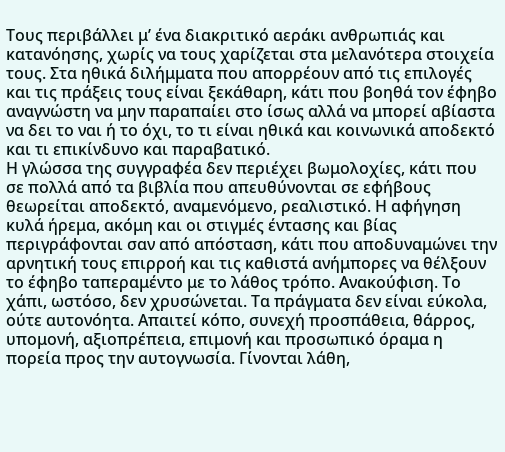Τους περιβάλλει μ’ ένα διακριτικό αεράκι ανθρωπιάς και κατανόησης, χωρίς να τους χαρίζεται στα μελανότερα στοιχεία τους. Στα ηθικά διλήμματα που απορρέουν από τις επιλογές και τις πράξεις τους είναι ξεκάθαρη, κάτι που βοηθά τον έφηβο αναγνώστη να μην παραπαίει στο ίσως αλλά να μπορεί αβίαστα να δει το ναι ή το όχι, το τι είναι ηθικά και κοινωνικά αποδεκτό και τι επικίνδυνο και παραβατικό.
Η γλώσσα της συγγραφέα δεν περιέχει βωμολοχίες, κάτι που σε πολλά από τα βιβλία που απευθύνονται σε εφήβους θεωρείται αποδεκτό, αναμενόμενο, ρεαλιστικό. Η αφήγηση κυλά ήρεμα, ακόμη και οι στιγμές έντασης και βίας περιγράφονται σαν από απόσταση, κάτι που αποδυναμώνει την αρνητική τους επιρροή και τις καθιστά ανήμπορες να θέλξουν το έφηβο ταπεραμέντο με το λάθος τρόπο. Ανακούφιση. Το χάπι, ωστόσο, δεν χρυσώνεται. Τα πράγματα δεν είναι εύκολα, ούτε αυτονόητα. Απαιτεί κόπο, συνεχή προσπάθεια, θάρρος, υπομονή, αξιοπρέπεια, επιμονή και προσωπικό όραμα η πορεία προς την αυτογνωσία. Γίνονται λάθη,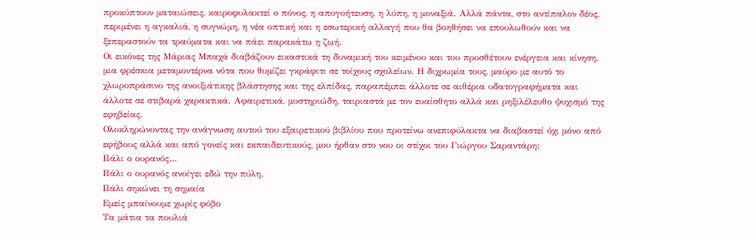προκύπτουν ματαιώσεις, καιροφυλακτεί ο πόνος, η απογοήτευση, η λύπη, η μοναξιά. Αλλά πάντα, στο αντίπαλον δέος, περιμένει η αγκαλιά, η συγνώμη, η νέα οπτική και η εσωτερική αλλαγή που θα βοηθήσει να επουλωθούν και να ξεπεραστούν τα τραύματα και να πάει παρακάτω η ζωή.
Οι εικόνες της Μάριας Μπαχά διαβάζουν εικαστικά τη δυναμική του κειμένου και του προσθέτουν ενέργεια και κίνηση, μια φρέσκια μεταμοντέρνα νότα που θυμίζει γκράφιτι σε τοίχους σχολείων. Η διχρωμία τους, μαύρο με αυτό το χλωροπράσινο της ανοιξιάτικης βλάστησης και της ελπίδας, παραπέμπει άλλοτε σε αιθέρια υδατογραφήματα και άλλοτε σε στιβαρά χαρακτικά. Αφαιρετικά, μυστηριώδη, ταιριαστά με τον ευαίσθητο αλλά και ρηξιλέλευθο ψυχισμό της εφηβείας.
Ολοκληρώνοντας την ανάγνωση αυτού του εξαιρετικού βιβλίου που προτείνω ανεπιφύλακτα να διαβαστεί όχι μόνο από εφήβους αλλά και από γονείς και εκπαιδευτικούς, μου ήρθαν στο νου οι στίχοι του Γιώργου Σαραντάρη:
Πάλι ο ουρανός…
Πάλι ο ουρανός ανοίγει εδώ την πύλη.
Πάλι σηκώνει τη σημαία
Εμείς μπαίνουμε χωρίς φόβο
Τα μάτια τα πουλιά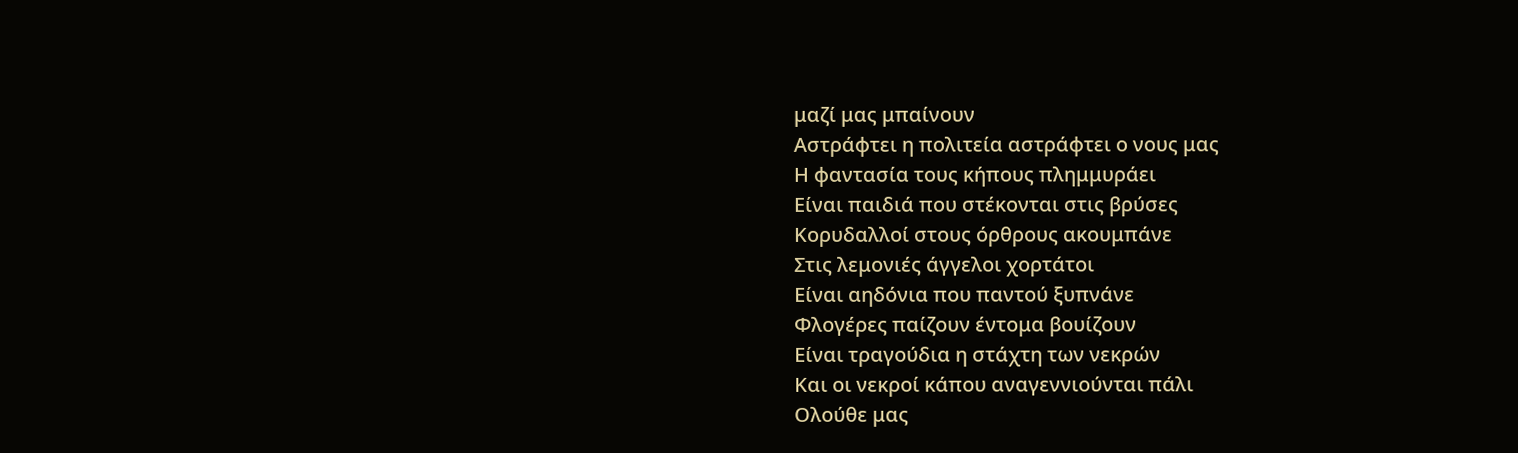μαζί μας μπαίνουν
Αστράφτει η πολιτεία αστράφτει ο νους μας
Η φαντασία τους κήπους πλημμυράει
Είναι παιδιά που στέκονται στις βρύσες
Κορυδαλλοί στους όρθρους ακουμπάνε
Στις λεμονιές άγγελοι χορτάτοι
Είναι αηδόνια που παντού ξυπνάνε
Φλογέρες παίζουν έντομα βουίζουν
Είναι τραγούδια η στάχτη των νεκρών
Και οι νεκροί κάπου αναγεννιούνται πάλι
Ολούθε μας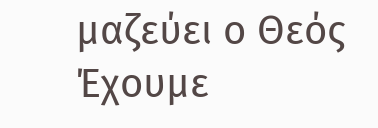μαζεύει ο Θεός
Έχουμε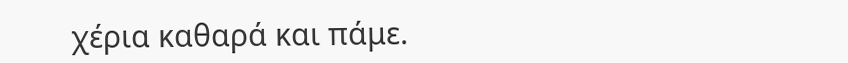χέρια καθαρά και πάμε.